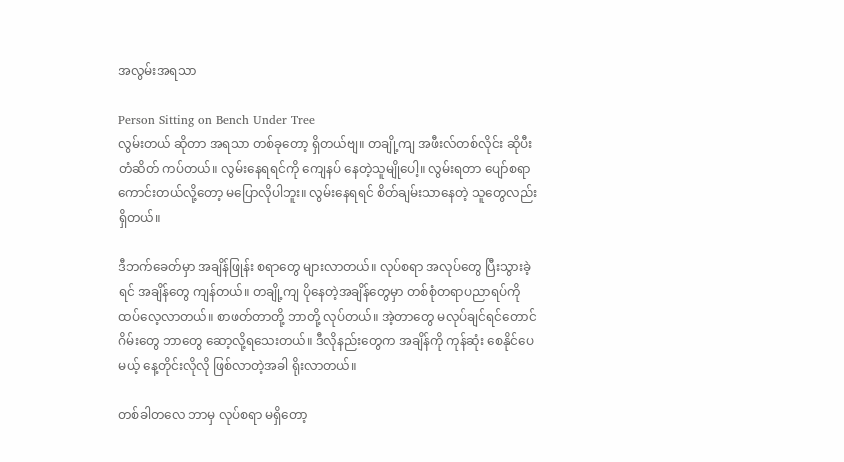အလွမ်းအရသာ

Person Sitting on Bench Under Tree
လွမ်းတယ် ဆိုတာ အရသာ တစ်ခုတော့ ရှိတယ်ဗျ။ တချို့ကျ အဖီးလ်တစ်လိုင်း ဆိုပီး တံဆိတ် ကပ်တယ်။ လွမ်းနေရရင်ကို ကျေနပ် နေတဲ့သူမျိုပေါ့။ လွမ်းရတာ ပျော်စရာ ကောင်းတယ်လို့တော့ မပြောလိုပါဘူး။ လွမ်းနေရရင် စိတ်ချမ်းသာနေတဲ့ သူတွေလည်း ရှိတယ်။

ဒီဘက်ခေတ်မှာ အချိန်ဖြုန်း စရာတွေ များလာတယ်။ လုပ်စရာ အလုပ်တွေ ပြီးသွားခဲ့ရင် အချိန်တွေ ကျန်တယ်။ တချို့ကျ ပိုနေတဲ့အချိန်တွေမှာ တစ်စုံတရာပညာရပ်ကို ထပ်လေ့လာတယ်။ စာဖတ်တာတို့ ဘာတို့ လုပ်တယ်။ အဲ့တာတွေ မလုပ်ချင်ရင်တောင် ဂိမ်းတွေ ဘာတွေ ဆော့လို့ရသေးတယ်။ ဒီလိုနည်းတွေက အချိန်ကို ကုန်ဆုံး စေနိုင်ပေမယ့် နေ့တိုင်းလိုလို ဖြစ်လာတဲ့အခါ ရိုးလာတယ်။

တစ်ခါတလေ ဘာမှ လုပ်စရာ မရှိတော့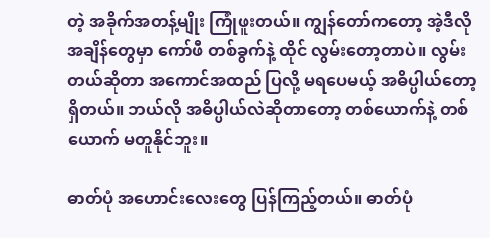တဲ့ အခိုက်အတန့်မျိုး ကြုံဖူးတယ်။ ကျွန်တော်ကတော့ အဲ့ဒီလို အချိန်တွေမှာ ကော်ဖီ တစ်ခွက်နဲ့ ထိုင် လွမ်းတော့တာပဲ။ လွမ်းတယ်ဆိုတာ အကောင်အထည် ပြလို့ မရပေမယ့် အဓိပ္ပါယ်တော့ ရှိတယ်။ ဘယ်လို အဓိပ္ပါယ်လဲဆိုတာတော့ တစ်ယောက်နဲ့ တစ်ယောက် မတူနိုင်ဘူး။

ဓာတ်ပုံ အဟောင်းလေးတွေ ပြန်ကြည့်တယ်။ ဓာတ်ပုံ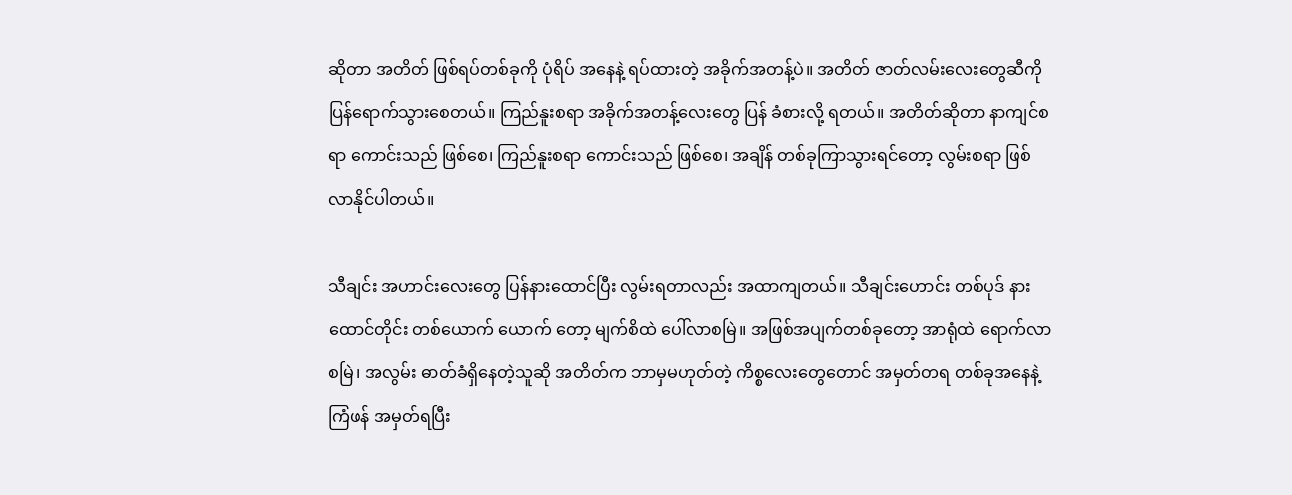ဆိုတာ အတိတ် ဖြစ်ရပ်တစ်ခုကို ပုံရိပ် အနေနဲ့ ရပ်ထားတဲ့ အခိုက်အတန့်ပဲ။ အတိတ် ဇာတ်လမ်းလေးတွေဆီကို ပြန်ရောက်သွားစေတယ်။ ကြည်နူးစရာ အခိုက်အတန့်လေးတွေ ပြန် ခံစားလို့ ရတယ်။ အတိတ်ဆိုတာ နာကျင်စရာ ကောင်းသည် ဖြစ်စေ၊ ကြည်နူးစရာ ကောင်းသည် ဖြစ်စေ၊ အချိန် တစ်ခုကြာသွားရင်တော့ လွမ်းစရာ ဖြစ်လာနိုင်ပါတယ်။

သီချင်း အဟာင်းလေးတွေ ပြန်နားထောင်ပြီး လွမ်းရတာလည်း အထာကျတယ်။ သီချင်းဟောင်း တစ်ပုဒ် နားထောင်တိုင်း တစ်ယောက် ယောက် တော့ မျက်စိထဲ ပေါ်လာစမြဲ။ အဖြစ်အပျက်တစ်ခုတော့ အာရုံထဲ ရောက်လာစမြဲ၊ အလွမ်း ဓာတ်ခံရှိနေတဲ့သူဆို အတိတ်က ဘာမှမဟုတ်တဲ့ ကိစ္စလေးတွေတောင် အမှတ်တရ တစ်ခုအနေနဲ့ ကြံဖန် အမှတ်ရပြီး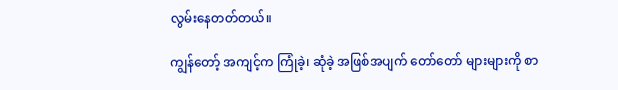လွမ်းနေတတ်တယ်။

ကျွန်တော့် အကျင့်က ကြုံခဲ့၊ ဆုံခဲ့ အဖြစ်အပျက် တော်တော် များများကို စာ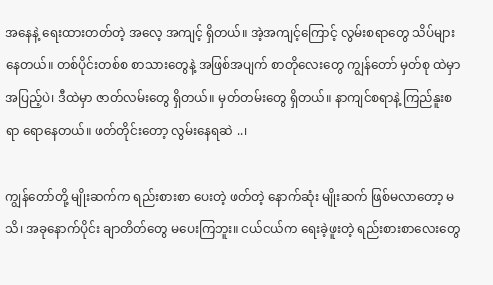အနေနဲ့ ရေးထားတတ်တဲ့ အလေ့ အကျင့် ရှိတယ်။ အဲ့အကျင့်ကြောင့် လွမ်းစရာတွေ သိပ်များနေတယ်။ တစ်ပိုင်းတစ်စ စာသားတွေနဲ့ အဖြစ်အပျက် စာတိုလေးတွေ ကျွန်တော် မှတ်စု ထဲမှာ အပြည့်ပဲ၊ ဒီထဲမှာ ဇာတ်လမ်းတွေ ရှိတယ်။ မှတ်တမ်းတွေ ရှိတယ်။ နာကျင်စရာနဲ့ ကြည်နူးစရာ ရောနေတယ်။ ဖတ်တိုင်းတော့ လွမ်းနေရဆဲ ..၊

ကျွန်တော်တို့ မျိုးဆက်က ရည်းစားစာ ပေးတဲ့ ဖတ်တဲ့ နောက်ဆုံး မျိုးဆက် ဖြစ်မလာတော့ မသိ၊ အခုနောက်ပိုင်း ချာတိတ်တွေ မပေးကြဘူး။ ငယ်ငယ်က ရေးခဲ့ဖူးတဲ့ ရည်းစားစာလေးတွေ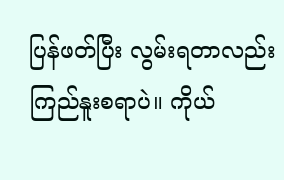ပြန်ဖတ်ပြီး လွမ်းရတာလည်း ကြည်နူးစရာပဲ။ ကိုယ်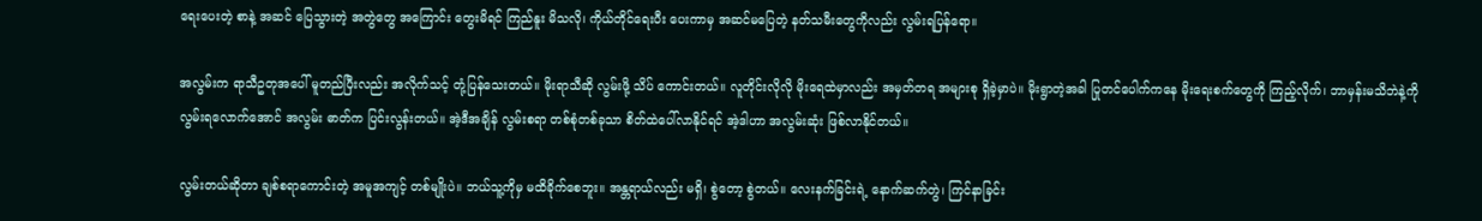ရေးပေးတဲ့ စာနဲ့ အဆင် ပြေသွားတဲ့ အတွဲတွေ အကြောင်း တွေးမိရင် ကြည်နူး မိသလို၊ ကိုယ်တိုင်ရေးပီး ပေးကာမှ အဆင်မပြေတဲ့ နတ်သမီးတွေကိုလည်း လွမ်းရပြန်ရော။

အလွမ်းက ရာသီဥတုအပေါ် မူတည်ပြီးလည်း အလိုက်သင့် တုံ့ပြန်သေးတယ်။ မိုးရာသီဆို လွမ်းဖို့ သိပ် ကောင်းတယ်။ လူတိုင်းလိုလို မိုးရေထဲမှာလည်း အမှတ်တရ အများစု ရှိခဲ့မှာပဲ။ မိုးရွာတဲ့အခါ ပြုတင်ပေါက်ကနေ မိုးရေးစက်တွေကို ကြည့်လိုက်၊ ဘာမှန်းမသိဘဲနဲ့ကို လွမ်းရလောက်အောင် အလွမ်း ဓာတ်က ပြင်းလွန်းတယ်။ အဲ့ဒီအချိန် လွမ်းစရာ တစ်စုံတစ်ခုသာ စိတ်ထဲပေါ်လာနိုင်ရင် အဲ့ဒါဟာ အလွမ်းဆုံး ဖြစ်လာနိုင်တယ်။

လွမ်းတယ်ဆိုတာ ချစ်စရာကောင်းတဲ့ အမူအကျင့် တစ်မျိုးပဲ။ ဘယ်သူ့ကိုမှ မထိခိုက်စေဘူး။ အန္တရာယ်လည်း မရှိ၊ စွဲတော့ စွဲတယ်။ လေးနက်ခြင်းရဲ့ နောက်ဆက်တွဲ၊ ကြင်နာခြင်း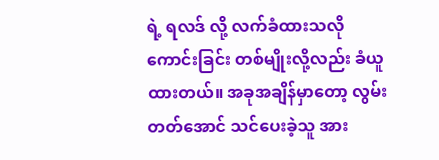ရဲ့ ရလဒ် လို့ လက်ခံထားသလို ကောင်းခြင်း တစ်မျိုးလို့လည်း ခံယူထားတယ်။ အခုအချိန်မှာတော့ လွမ်းတတ်အောင် သင်ပေးခဲ့သူ အား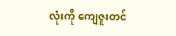လုံးကို ကျေဇူးတင်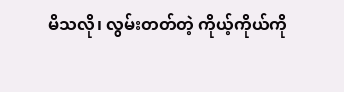မိသလို၊ လွမ်းတတ်တဲ့ ကိုယ့်ကိုယ်ကို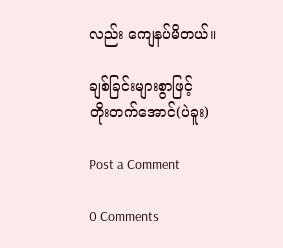လည်း ကျေနပ်မိတယ်။

ချစ်ခြင်းများစွာဖြင့်
တိုးတက်အောင်(ပဲခူး)

Post a Comment

0 Comments